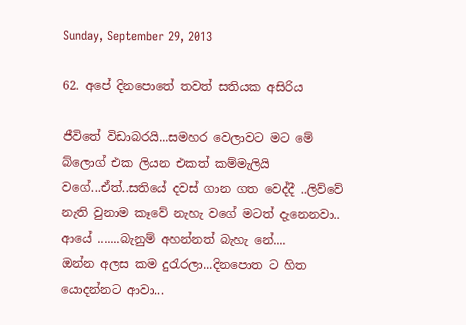Sunday, September 29, 2013

62. අපේ දිනපොතේ තවත් සතියක අසිරිය

ජීවිතේ විඩාබරයි...සමහර වෙලාවට මට මේ බ්ලොග් එක ලියන එකත් කම්මැලියි වගේ...ඒත්..සතියේ දවස් ගාන ගත වෙද්දී ..ලිව්වේ නැති වුනාම කෑවේ නැහැ වගේ මටත් දැනෙනවා..
ආයේ .......බැනුම් අහන්නත් බැහැ නේ....
ඔන්න අලස කම දුරැරලා...දිනපොත ට හිත  යොදන්නට ආවා...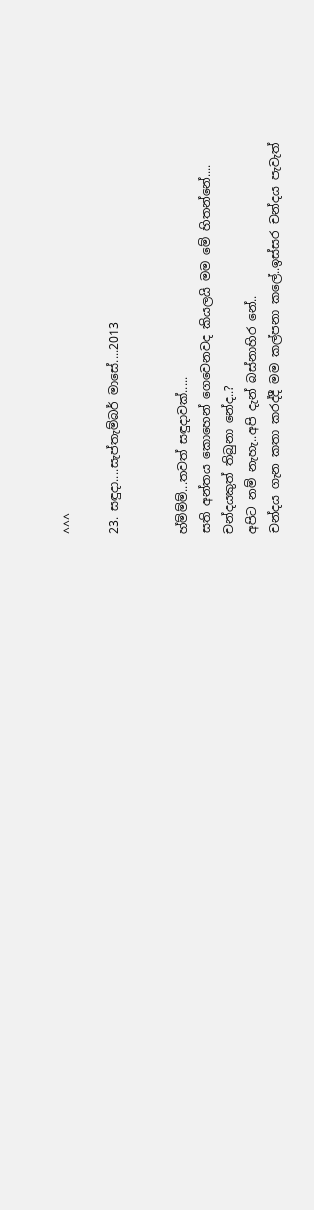^^^

23. සඳුදා....සැප්තැම්බර් මාසේ....2013


හ්ම්ම්ම්...තවත් සඳුදාවක්.....
සති අන්තය කොහෙන් ගෙවෙනවද කියලයි මම මේ හිතන්නේ....
චන්දයකුත් තිබුනා නේද..?
අපිට නම් නැහැ..අපි දැන් බස්නාහිර නේ..
චන්දය ගැන කතා කරද්දී මම කල්පනා කලේ..ඉස්සර චන්දය පැවැත්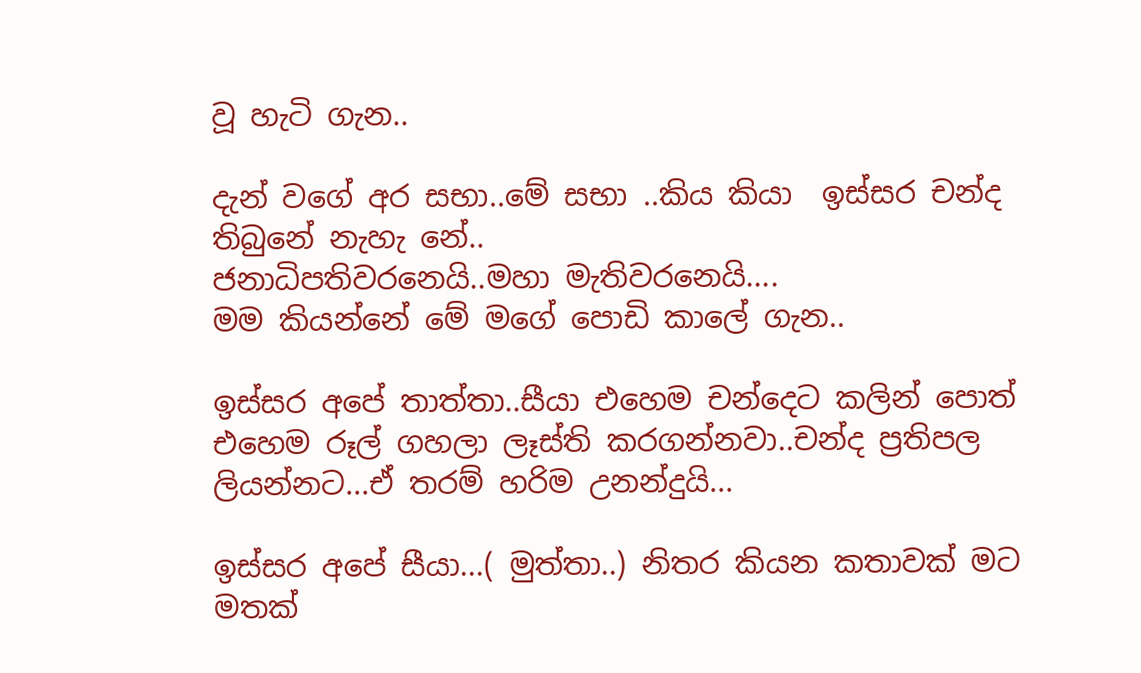වූ හැටි ගැන..

දැන් වගේ අර සභා..මේ සභා ..කිය කියා  ඉස්සර චන්ද තිබුනේ නැහැ නේ..
ජනාධිපතිවරනෙයි..මහා මැතිවරනෙයි....
මම කියන්නේ මේ මගේ පොඩි කාලේ ගැන..

ඉස්සර අපේ තාත්තා..සීයා එහෙම චන්දෙට කලින් පොත් එහෙම රූල් ගහලා ලෑස්ති කරගන්නවා..චන්ද ප්‍රතිපල ලියන්නට...ඒ තරම් හරිම උනන්දුයි...

ඉස්සර අපේ සීයා...( මුත්තා..) නිතර කියන කතාවක් මට මතක්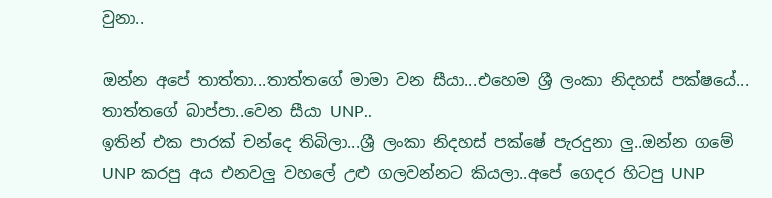වුනා..

ඔන්න අපේ තාත්තා...තාත්තගේ මාමා වන සීයා...එහෙම ශ්‍රී ලංකා නිදහස් පක්ෂයේ...
තාත්තගේ බාප්පා..වෙන සීයා UNP..
ඉතින් එක පාරක් චන්දෙ තිබිලා...ශ්‍රී ලංකා නිදහස් පක්ෂේ පැරදුනා ලු..ඔන්න ගමේ UNP කරපු අය එනවලු වහලේ උළු ගලවන්නට කියලා..අපේ ගෙදර හිටපු UNP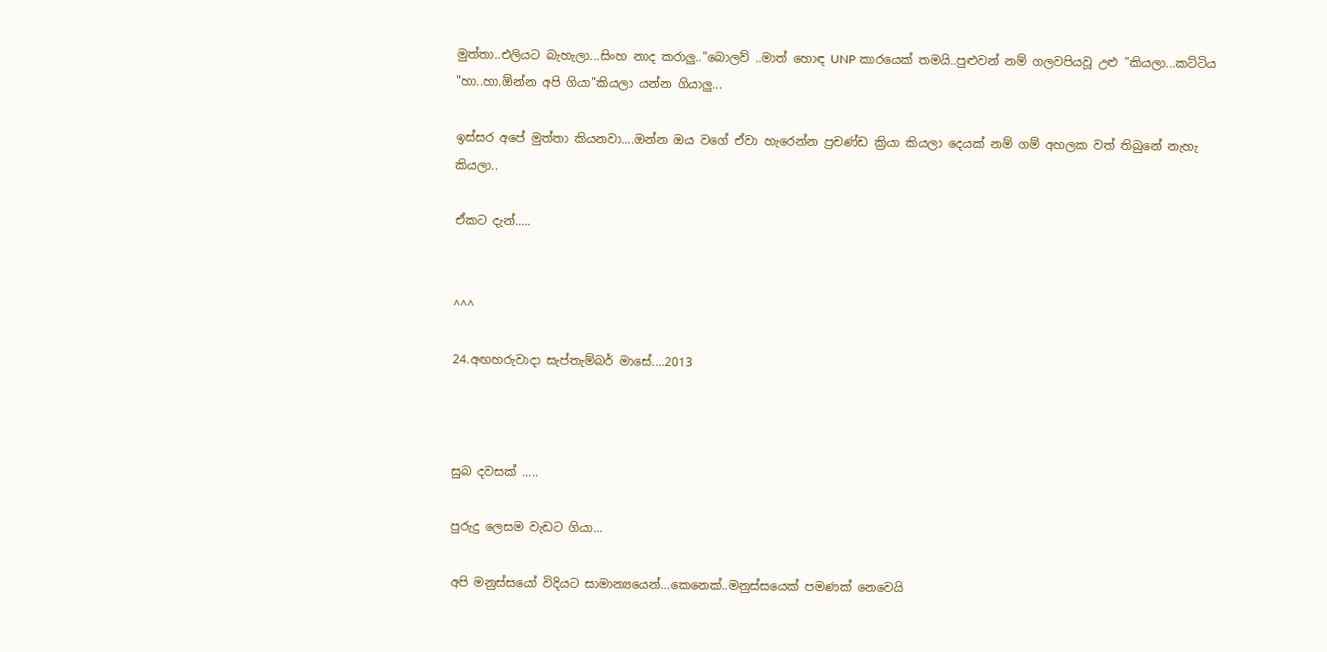මුත්තා..එලියට බැහැලා...සිංහ නාද කරාලු.."බොලව් ..මාත් හොඳ UNP කාරයෙක් තමයි..පුළුවන් නම් ගලවපියවූ උළු "කියලා...කට්ටිය "හා..හා.ඕන්න අපි ගියා"කියලා යන්න ගියාලු...

ඉස්සර අපේ මුත්තා කියනවා....ඔන්න ඔය වගේ ඒවා හැරෙන්න ප්‍රචණ්ඩ ක්‍රියා කියලා දෙයක් නම් ගම් අහලක වත් තිබුනේ නැහැ කියලා..

ඒකට දැන්.....


^^^

24.අඟහරුවාදා සැප්තැම්බර් මාසේ....2013



සුබ දවසක් .....

පුරුදු ලෙසම වැඩට ගියා...

අපි මනුස්සයෝ විදියට සාමාන්‍යයෙන්...කෙනෙක්..මනුස්සයෙක් පමණක් නෙවෙයි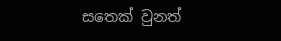සතෙක් වුනත්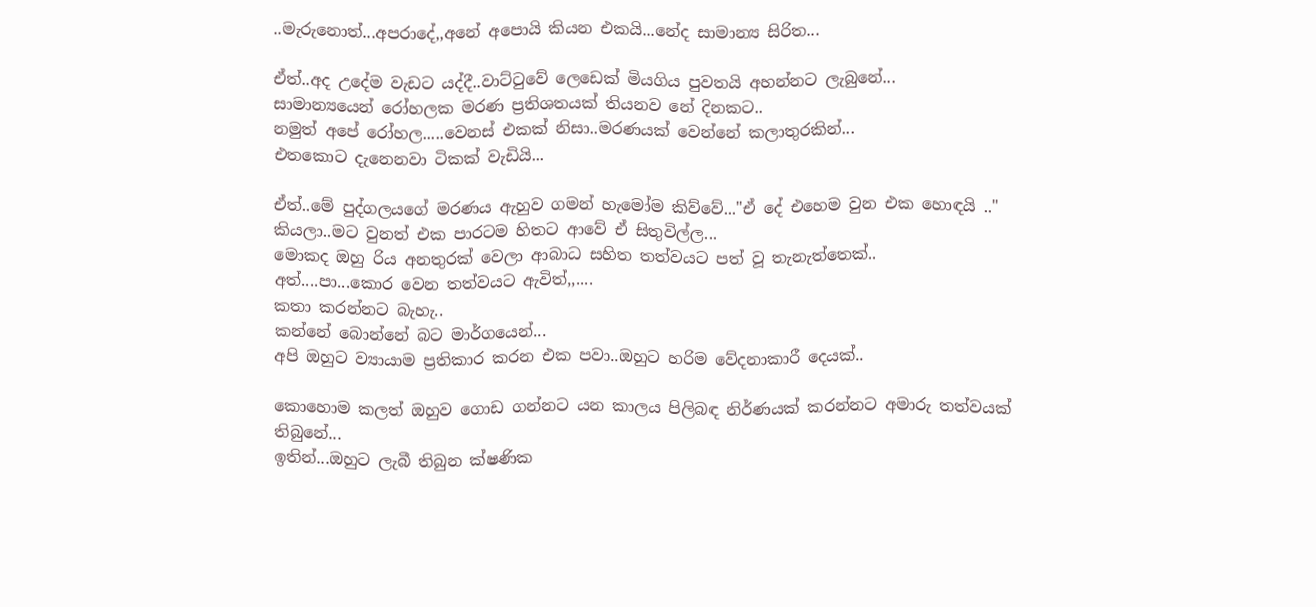..මැරුනොත්...අපරාදේ,,අනේ අපොයි කියන එකයි...නේද සාමාන්‍ය සිරිත...

ඒත්..අද උදේම වැඩට යද්දී..වාට්ටුවේ ලෙඩෙක් මියගිය පුවතයි අහන්නට ලැබුනේ...
සාමාන්‍යයෙන් රෝහලක මරණ ප්‍රතිශතයක් තියනව නේ දිනකට..
නමුත් අපේ රෝහල.....වෙනස් එකක් නිසා..මරණයක් වෙන්නේ කලාතුරකින්...
එතකොට දැනෙනවා ටිකක් වැඩියි...

ඒත්..මේ පුද්ගලයගේ මරණය ඇහුව ගමන් හැමෝම කිව්වේ..."ඒ දේ එහෙම වුන එක හොඳයි .."  කියලා..මට වුනත් එක පාරටම හිතට ආවේ ඒ සිතුවිල්ල...
මොකද ඔහු රිය අනතුරක් වෙලා ආබාධ සහිත තත්වයට පත් වූ තැනැත්තෙක්..
අත්....පා...කොර වෙන තත්වයට ඇවිත්,,....
කතා කරන්නට බැහැ..
කන්නේ බොන්නේ බට මාර්ගයෙන්...
අපි ඔහුට ව්‍යායාම ප්‍රතිකාර කරන එක පවා..ඔහුට හරිම වේදනාකාරී දෙයක්..

කොහොම කලත් ඔහුව ගොඩ ගන්නට යන කාලය පිලිබඳ නිර්ණයක් කරන්නට අමාරු තත්වයක් තිබුනේ...
ඉතින්...ඔහුට ලැබී තිබුන ක්ෂණික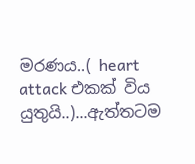මරණය..( heart attack එකක් විය යුතුයි..)...ඇත්තටම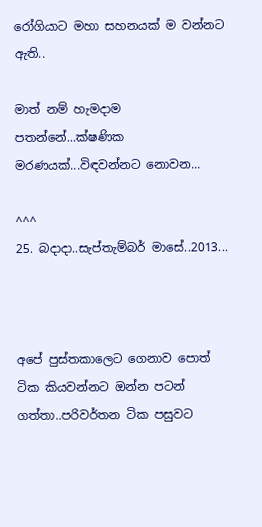රෝගියාට මහා සහනයක් ම වන්නට ඇති..

මාත් නම් හැමදාම පතන්නේ...ක්ෂණික මරණයක්...විඳවන්නට නොවන...

^^^
25. බදාදා..සැප්තැම්බර් මාසේ..2013...



අපේ පුස්තකාලෙට ගෙනාව පොත් ටික කියවන්නට ඔන්න පටන් ගත්තා..පරිවර්තන ටික පසුවට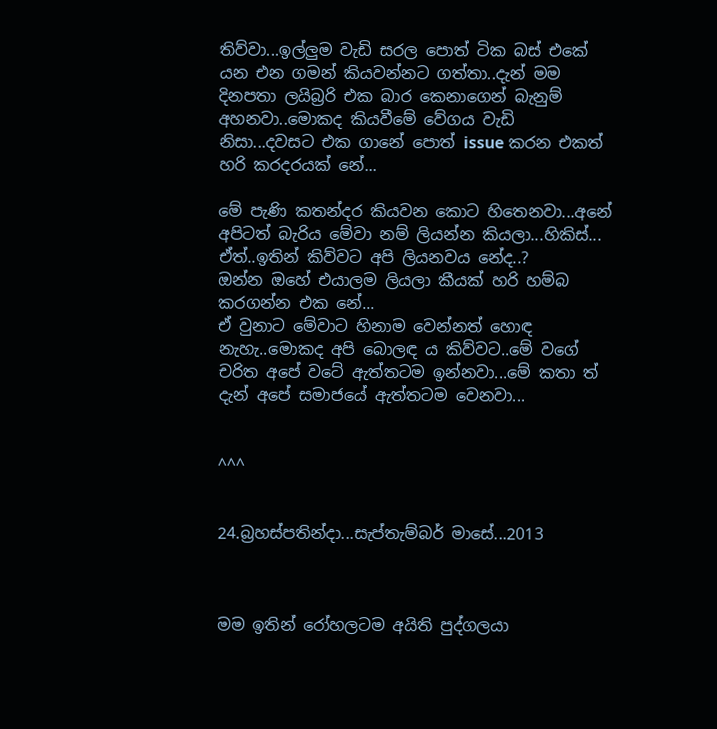තිව්වා...ඉල්ලුම වැඩි සරල පොත් ටික බස් එකේ යන එන ගමන් කියවන්නට ගත්තා..දැන් මම දිනපතා ලයිබ්‍රරි එක බාර කෙනාගෙන් බැනුම් අහනවා..මොකද කියවීමේ වේගය වැඩි නිසා...දවසට එක ගානේ පොත් issue කරන එකත් හරි කරදරයක් නේ...

මේ පැණි කතන්දර කියවන කොට හිතෙනවා...අනේ අපිටත් බැරිය මේවා නම් ලියන්න කියලා...හිකිස්...
ඒත්..ඉතින් කිව්වට අපි ලියනවය නේද..?
ඔන්න ඔහේ එයාලම ලියලා කීයක් හරි හම්බ කරගන්න එක නේ...
ඒ වුනාට මේවාට හිනාම වෙන්නත් හොඳ නැහැ..මොකද අපි බොලඳ ය කිව්වට..මේ වගේ චරිත අපේ වටේ ඇත්තටම ඉන්නවා...මේ කතා ත් දැන් අපේ සමාජයේ ඇත්තටම වෙනවා...


^^^


24.බ්‍රහස්පතින්දා...සැප්තැම්බර් මාසේ...2013



මම ඉතින් රෝහලටම අයිති පුද්ගලයා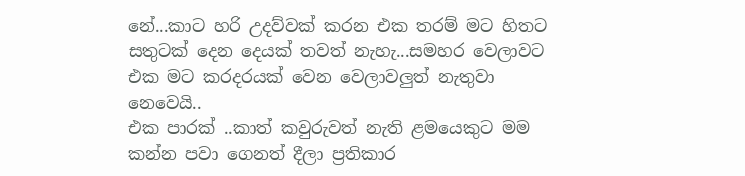නේ...කාට හරි උදව්වක් කරන එක තරම් මට හිතට සතුටක් දෙන දෙයක් තවත් නැහැ...සමහර වෙලාවට එක මට කරදරයක් වෙන වෙලාවලුත් නැතුවා නෙවෙයි..
එක පාරක් ..කාත් කවුරුවත් නැති ළමයෙකුට මම කන්න පවා ගෙනත් දීලා ප්‍රතිකාර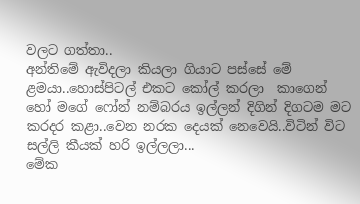වලට ගත්තා..
අන්තිමේ ඇවිදලා කියලා ගියාට පස්සේ මේ ළමයා..හොස්පිටල් එකට කෝල් කරලා  කාගෙන් හෝ මගේ ෆෝන් නම්බරය ඉල්ලන් දිගින් දිගටම මට කරදර කළා..වෙන නරක දෙයක් නෙවෙයි..විටින් විට සල්ලි කීයක් හරි ඉල්ලලා...
මේක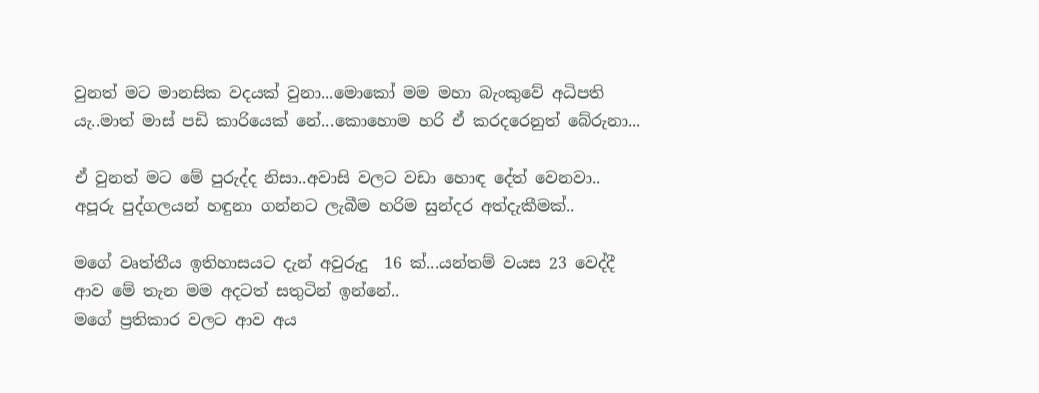වුනත් මට මානසික වදයක් වුනා...මොකෝ මම මහා බැංකුවේ අධිපති යැ..මාත් මාස් පඩි කාරියෙක් නේ...කොහොම හරි ඒ කරදරෙනුත් බේරුනා...

ඒ වුනත් මට මේ පුරුද්ද නිසා..අවාසි වලට වඩා හොඳ දේත් වෙනවා..
අපූරු පුද්ගලයන් හඳුනා ගන්නට ලැබීම හරිම සුන්දර අත්දැකීමක්..

මගේ වෘත්තීය ඉතිහාසයට දැන් අවුරුදු  16 ක්...යන්තම් වයස 23 වෙද්දී ආව මේ තැන මම අදටත් සතුටින් ඉන්නේ..
මගේ ප්‍රතිකාර වලට ආව අය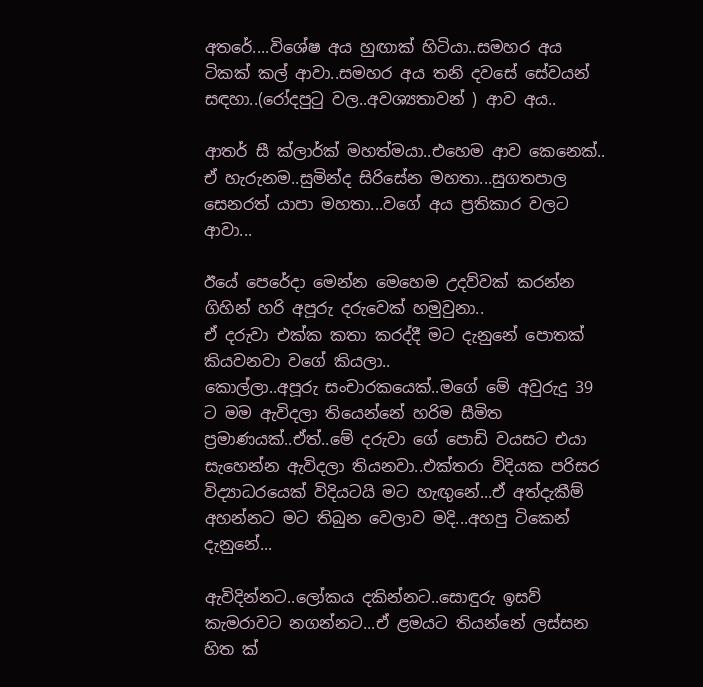අතරේ....විශේෂ අය හුඟාක් හිටියා..සමහර අය ටිකක් කල් ආවා..සමහර අය තනි දවසේ සේවයන් සඳහා..(රෝදපුටු වල..අවශ්‍යතාවන් ) ආව අය..

ආතර් සී ක්ලාර්ක් මහත්මයා..එහෙම ආව කෙනෙක්..
ඒ හැරුනම..සුමින්ද සිරිසේන මහතා...සුගතපාල සෙනරත් යාපා මහතා...වගේ අය ප්‍රතිකාර වලට ආවා...

ඊයේ පෙරේදා මෙන්න මෙහෙම උදව්වක් කරන්න ගිහින් හරි අපූරු දරුවෙක් හමුවුනා..
ඒ දරුවා එක්ක කතා කරද්දී මට දැනුනේ පොතක් කියවනවා වගේ කියලා..
කොල්ලා..අපූරු සංචාරකයෙක්..මගේ මේ අවුරුදු 39 ට මම ඇවිදලා තියෙන්නේ හරිම සීමිත ප්‍රමාණයක්..ඒත්..මේ දරුවා ගේ පොඩි වයසට එයා සැහෙන්න ඇවිදලා තියනවා..එක්තරා විදියක පරිසර විද්‍යාධරයෙක් විදියටයි මට හැඟුනේ...ඒ අත්දැකීම් අහන්නට මට තිබුන වෙලාව මදි...අහපු ටිකෙන් දැනුනේ...

ඇවිදින්නට..ලෝකය දකින්නට..සොඳුරු ඉසව් කැමරාවට නගන්නට...ඒ ළමයට තියන්නේ ලස්සන හිත ක්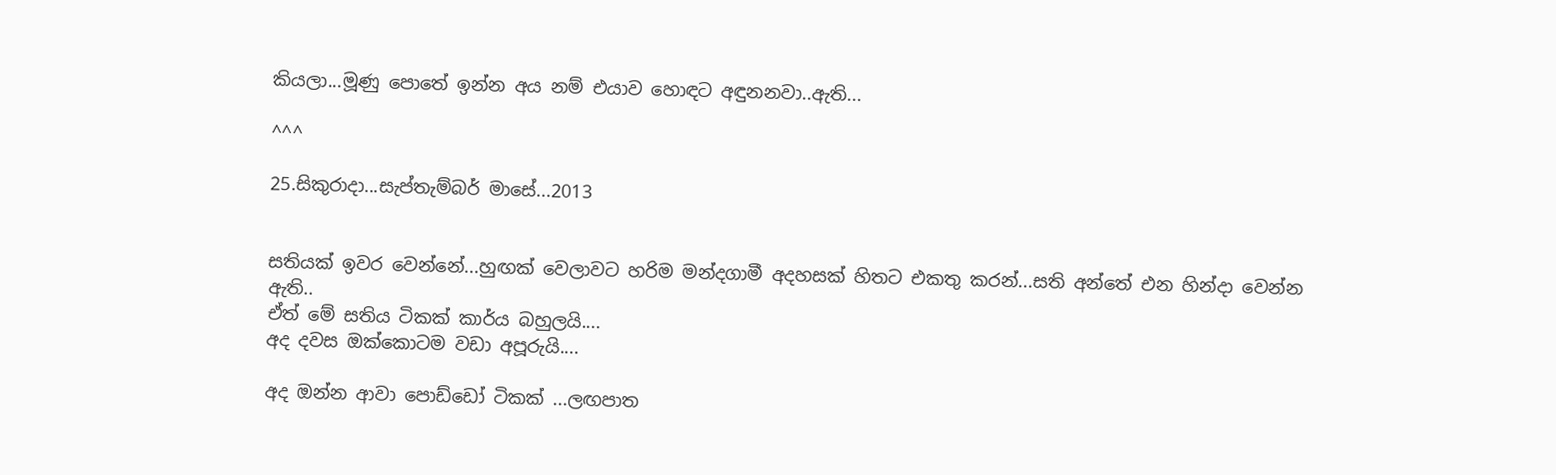කියලා...මූණු පොතේ ඉන්න අය නම් එයාව හොඳට අඳුනනවා..ඇති...

^^^

25.සිකුරාදා...සැප්තැම්බර් මාසේ...2013


සතියක් ඉවර වෙන්නේ...හුඟක් වෙලාවට හරිම මන්දගාමී අදහසක් හිතට එකතු කරන්...සති අන්තේ එන හින්දා වෙන්න ඇති..
ඒත් මේ සතිය ටිකක් කාර්ය බහුලයි....
අද දවස ඔක්කොටම වඩා අපූරුයි....

අද ඔන්න ආවා පොඩ්ඩෝ ටිකක් ...ලඟපාත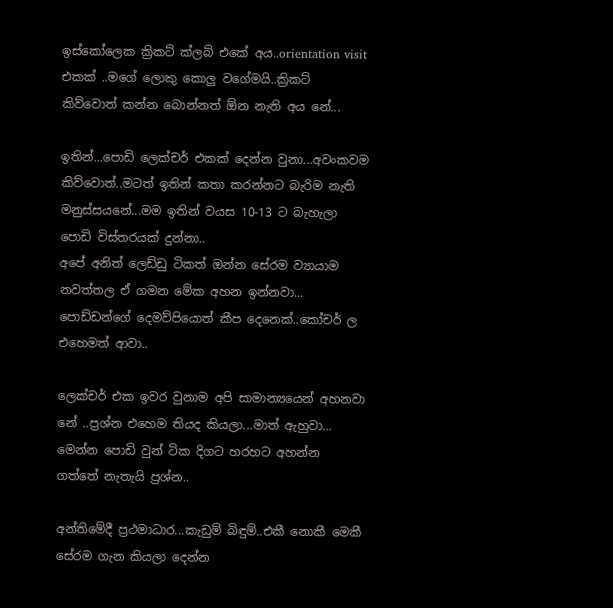ඉස්කෝලෙක ක්‍රිකට් ක්ලබ් එකේ අය..orientation visit එකක් ..මගේ ලොකු කොලු වගේමයි..ක්‍රිකට් කිව්වොත් කන්න බොන්නත් ඕන නැති අය නේ...

ඉතින්...පොඩි ලෙක්චර් එකක් දෙන්න වුනා...අවංකවම කිව්වොත්..මටත් ඉතින් කතා කරන්නට බැරිම නැති මනුස්සයනේ...මම ඉතින් වයස 10-13 ට බැහැලා පොඩි විස්තරයක් දුන්නා..
අපේ අනිත් ලෙඩ්ඩු ටිකත් ඔන්න සේරම ව්‍යායාම නවත්තල ඒ ගමන මේක අහන ඉන්නවා...
පොඩ්ඩන්ගේ දෙමව්පියොත් කීප දෙනෙක්..කෝචර් ල එහෙමත් ආවා..

ලෙක්චර් එක ඉවර වුනාම අපි සාමාන්‍යයෙන් අහනවා නේ ..ප්‍රශ්න එහෙම තියද කියලා...මාත් ඇහුවා...
මෙන්න පොඩි වුන් ටික දිගට හරහට අහන්න ගත්තේ නැතැයි ප්‍රශ්න..

අන්තිමේදී ප්‍රථමාධාර...කැඩුම් බිඳුම්..එකී නොකී මෙකී සේරම ගැන කියලා දෙන්න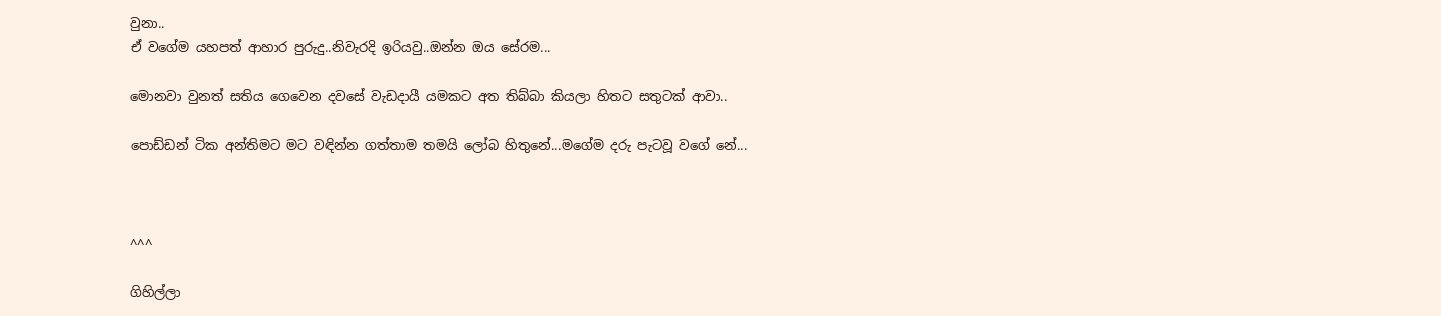වුනා..
ඒ වගේම යහපත් ආහාර පුරුදු..නිවැරදි ඉරියවු..ඔන්න ඔය සේරම...

මොනවා වුනත් සතිය ගෙවෙන දවසේ වැඩදායී යමකට අත තිබ්බා කියලා හිතට සතුටක් ආවා..

පොඩ්ඩන් ටික අන්තිමට මට වඳින්න ගත්තාම තමයි ලෝබ හිතුනේ...මගේම දරු පැටවූ වගේ නේ...



^^^

ගිහිල්ලා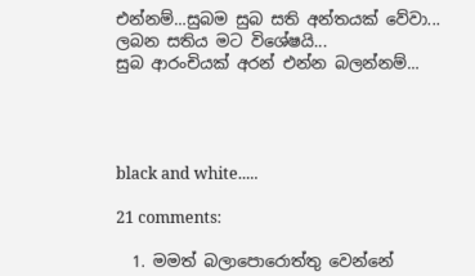එන්නම්...සුබම සුබ සති අන්තයක් වේවා...
ලබන සතිය මට විශේෂයි...
සුබ ආරංචියක් අරන් එන්න බලන්නම්...




black and white.....

21 comments:

  1. මමත් බලාපොරොත්තු වෙන්නේ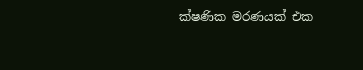ක්ෂණික මරණයක් එක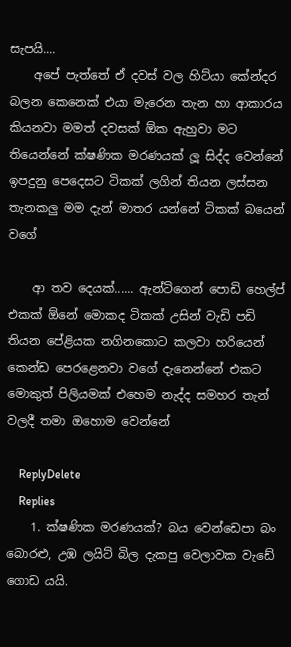සැපයි....
    අපේ පැත්තේ ඒ දවස් වල හිට්යා කේන්දර බලන කෙනෙක් එයා මැරෙන තැන හා ආකාරය කියනවා මමත් දවසක් ඕක ඇහුවා මට තියෙන්නේ ක්ෂණික මරණයක් ලූ සිද්ද වෙන්නේ ඉපදුනු පෙදෙසට ටිකක් ලගින් තියන ලස්සන තැනකලු මම දැන් මාතර යන්නේ ටිකක් බයෙන් වගේ

    ආ තව දෙයක්...... ඇන්ටිගෙන් පොඩි හෙල්ප් එකක් ඕනේ මොකද ටිකක් උසින් වැඩි පඩි තියන පේළියක නගිනකොට කලවා හරියෙන් කෙන්ඩ පෙරළෙනවා වගේ දැනෙන්නේ එකට මොකුත් පිලියමක් එහෙම නැද්ද සමහර තැන් වලදී තමා ඔහොම වෙන්නේ

    ReplyDelete
    Replies
    1. ක්ෂණික මරණයක්? බය වෙන්ඩෙපා බං බොරළු, උඹ ලයිට් බිල දැකපු වෙලාවක වැඩේ ගොඩ යයි.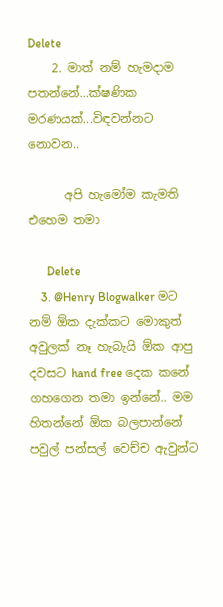Delete
    2. මාත් නම් හැමදාම පතන්නේ...ක්ෂණික මරණයක්...විඳවන්නට නොවන..

      අපි හැමෝම කැමති එහෙම තමා

      Delete
    3. @Henry Blogwalker මට නම් ඕක දැක්කට මොකුත් අවුලක් නෑ හැබැයි ඕක ආපු දවසට hand free දෙක කනේ ගහගෙන තමා ඉන්නේ.. මම හිතන්නේ ඕක බලපාන්නේ පවුල් පන්සල් වෙච්ච ඇවුන්ට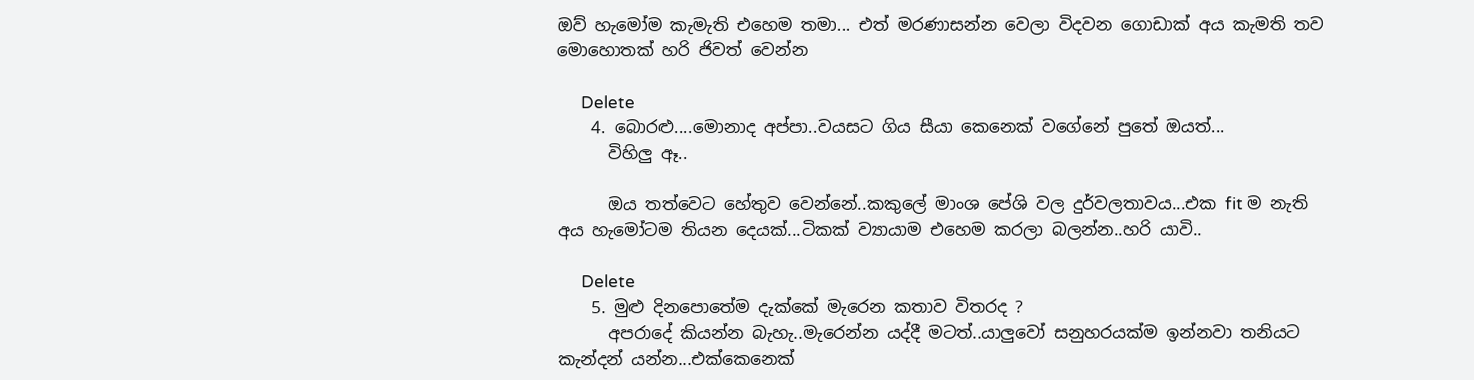ඔව් හැමෝම කැමැති එහෙම තමා... එත් මරණාසන්න වෙලා විදවන ගොඩාක් අය කැමති තව මොහොතක් හරි ජිවත් වෙන්න

      Delete
    4. බොරළු....මොනාද අප්පා..වයසට ගිය සීයා කෙනෙක් වගේනේ පුතේ ඔයත්...
      විහිලු ඈ..

      ඔය තත්වෙට හේතුව වෙන්නේ..කකුලේ මාංශ පේශි වල දුර්වලතාවය...එක fit ම නැති අය හැමෝටම තියන දෙයක්...ටිකක් ව්‍යායාම එහෙම කරලා බලන්න..හරි යාවි..

      Delete
    5. මුළු දිනපොතේම දැක්කේ මැරෙන කතාව විතරද ?
      අපරාදේ කියන්න බැහැ..මැරෙන්න යද්දී මටත්..යාලුවෝ සනුහරයක්ම ඉන්නවා තනියට කැන්දන් යන්න...එක්කෙනෙක්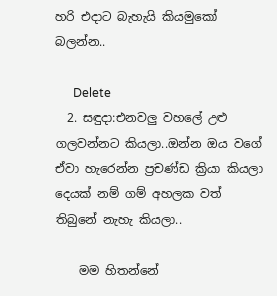හරි එදාට බැහැයි කියමුකෝ බලන්න..

      Delete
  2. සඳුදා:එනවලු වහලේ උළු ගලවන්නට කියලා..ඔන්න ඔය වගේ ඒවා හැරෙන්න ප්‍රචණ්ඩ ක්‍රියා කියලා දෙයක් නම් ගම් අහලක වත් තිබුනේ නැහැ කියලා..

    මම හිතන්නේ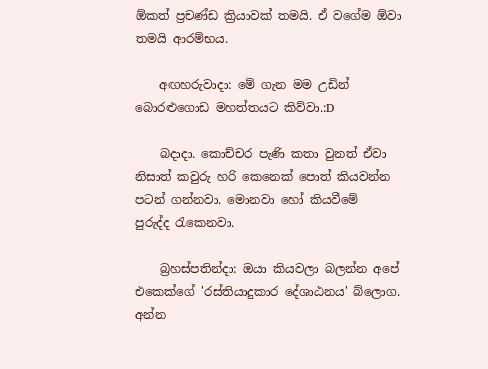ඕකත් ප්‍රචණ්ඩ ක්‍රියාවක් තමයි. ඒ වගේම ඕවා තමයි ආරම්භය.

    අඟහරුවාදා: මේ ගැන මම උඩින් බොරළුගොඩ මහත්තයට කිව්වා.:D

    බදාදා. කොච්චර පැණි කතා වුනත් ඒවා නිසාත් කවුරු හරි කෙනෙක් පොත් කියවන්න පටන් ගන්නවා. මොනවා හෝ කියවීමේ පුරුද්ද ‍රැකෙනවා.

    බ්‍රහස්පතින්දා: ඔයා කියවලා බලන්න අපේ එකෙක්ගේ 'රස්තියාදුකාර දේශාඨනය' බ්ලොග. අන්න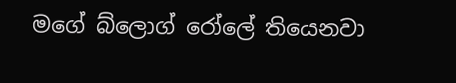මගේ බ්ලොග් රෝලේ තියෙනවා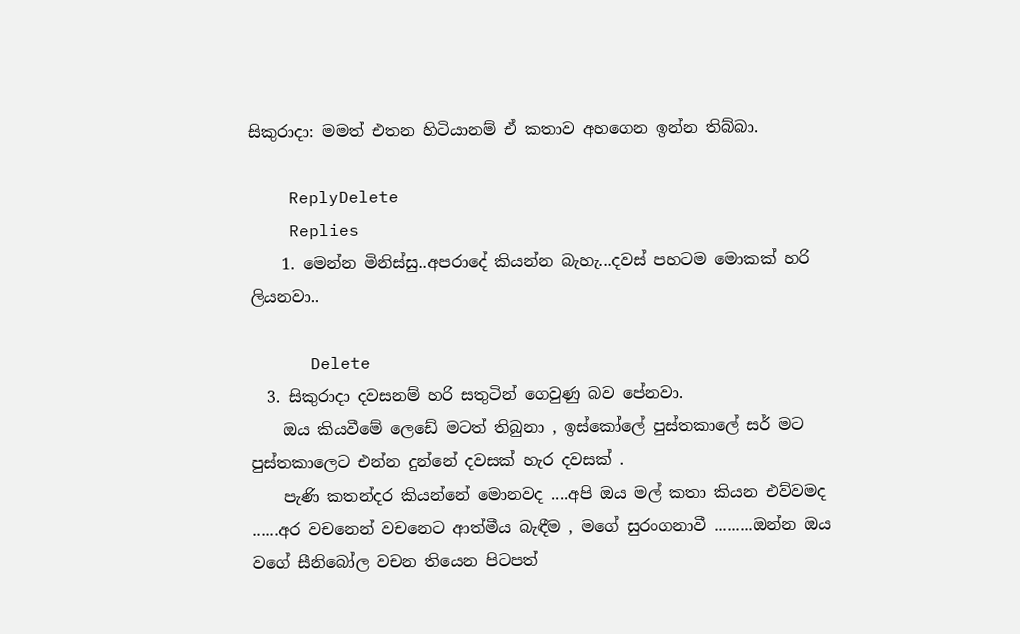සිකුරාදා: මමත් එතන හිටියානම් ඒ කතාව අහගෙන ඉන්න තිබ්බා.

    ReplyDelete
    Replies
    1. මෙන්න මිනිස්සු..අපරාදේ කියන්න බැහැ...දවස් පහටම මොකක් හරි ලියනවා..

      Delete
  3. සිකුරාදා දවසනම් හරි සතුටින් ගෙවුණු බව පේනවා.
    ඔය කියවීමේ ලෙඩේ මටත් තිබුනා , ඉස්කෝලේ පුස්තකාලේ සර් මට පුස්තකාලෙට එන්න දුන්නේ දවසක් හැර දවසක් .
    පැණි කතන්දර කියන්නේ මොනවද ....අපි ඔය මල් කතා කියන එව්වමද ......අර වචනෙන් වචනෙට ආත්මීය බැඳීම , මගේ සුරංගනාවී .........ඔන්න ඔය වගේ සීනිබෝල වචන තියෙන පිටපත්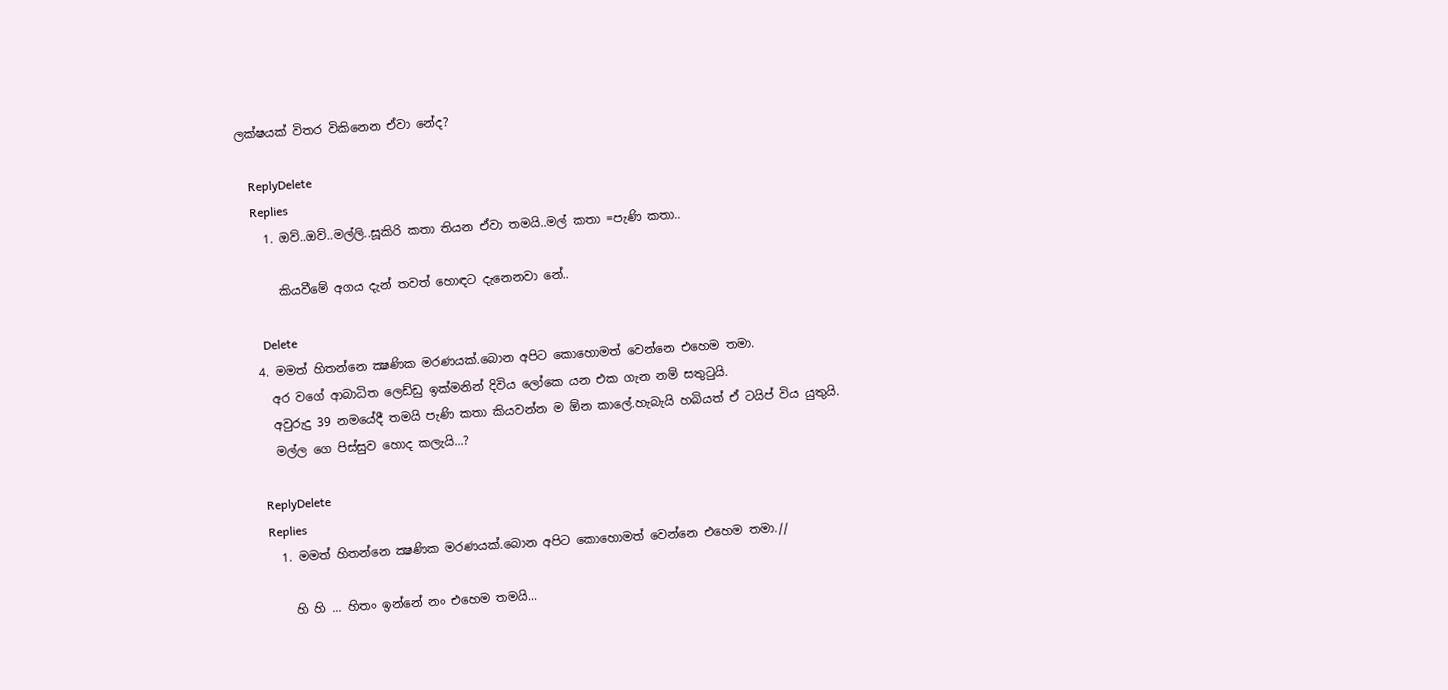ලක්ෂයක් විතර විකිනෙන ඒවා නේද?

    ReplyDelete
    Replies
    1. ඔව්..ඔව්..මල්ලි..සූකිරි කතා තියන ඒවා තමයි..මල් කතා =පැණි කතා..

      කියවීමේ අගය දැන් තවත් හොඳට දැනෙනවා නේ..

      Delete
  4. මමත් හිතන්නෙ ක්‍ෂණික මරණයක්.බොන අපිට කොහොමත් වෙන්නෙ එහෙම තමා.
    අර වගේ ආබාධිත ලෙඩ්ඩු ඉක්මනින් දිවිය ලෝකෙ යන එක ගැන නම් සතුටුයි.
    අවුරුදු 39 නමයේදී තමයි පැණි කතා කියවන්න ම ඕන කාලේ.හැබැයි හබියත් ඒ ටයිප් විය යුතුයි.
    මල්ල ගෙ පිස්සුව හොද කලැයි...?

    ReplyDelete
    Replies
    1. මමත් හිතන්නෙ ක්‍ෂණික මරණයක්.බොන අපිට කොහොමත් වෙන්නෙ එහෙම තමා.//

      හි හි ... හිතං ඉන්නේ නං එහෙම තමයි...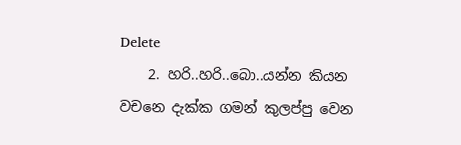Delete
    2. හරි..හරි..බො..යන්න කියන වචනෙ දැක්ක ගමන් කුලප්පු වෙන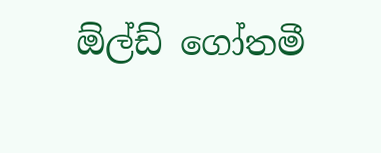ඕල්ඩ් ගෝතමී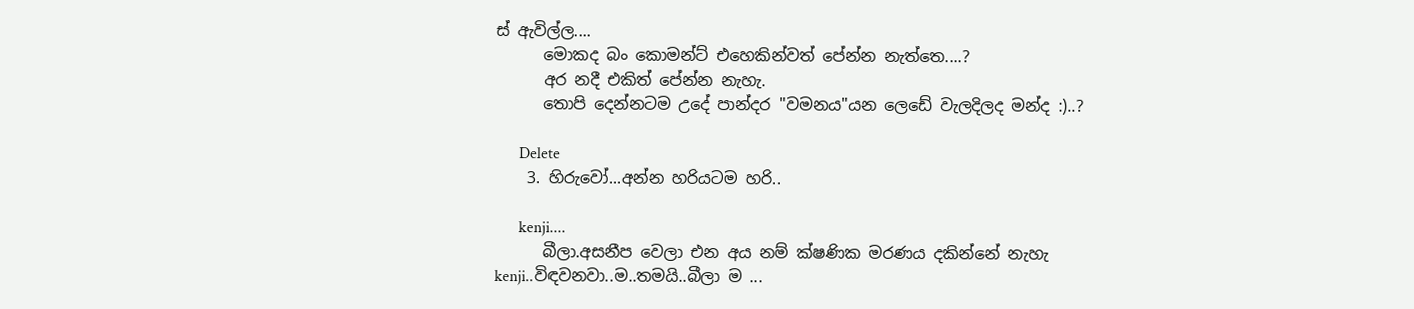ස් ඇවිල්ල....
      මොකද බං කොමන්ට් එහෙකින්වත් පේන්න නැත්තෙ....?
      අර නදී එකිත් පේන්න නැහැ.
      තොපි දෙන්නටම උදේ පාන්දර "වමනය"යන ලෙඩේ වැලදිලද මන්ද :)..?

      Delete
    3. හිරුවෝ...අන්න හරියටම හරි..

      kenji....
      බීලා.අසනීප වෙලා එන අය නම් ක්ෂණික මරණය දකින්නේ නැහැ kenji..විඳවනවා..ම..තමයි..බීලා ම ...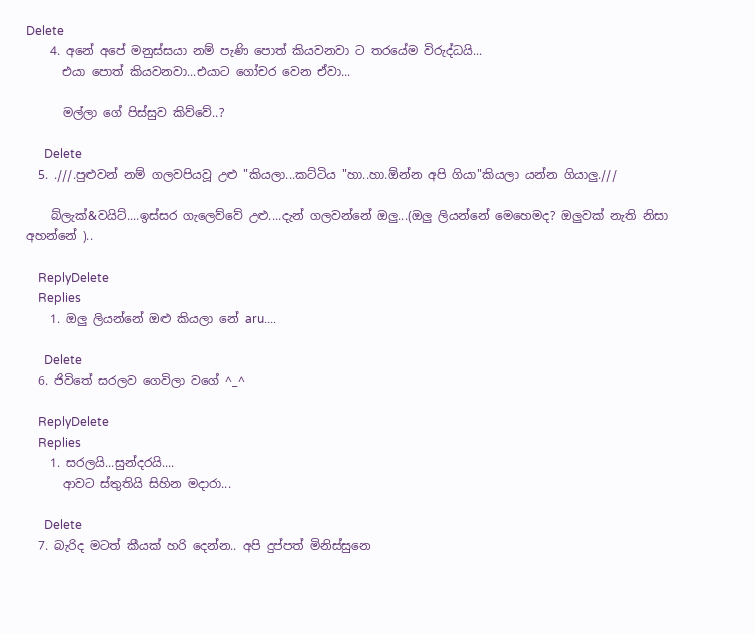Delete
    4. අනේ අපේ මනුස්සයා නම් පැණි පොත් කියවනවා ට තරයේම විරුද්ධයි...
      එයා පොත් කියවනවා...එයාට ගෝචර වෙන ඒවා...

      මල්ලා ගේ පිස්සුව කිව්වේ..?

      Delete
  5. .///.පුළුවන් නම් ගලවපියවූ උළු "කියලා...කට්ටිය "හා..හා.ඕන්න අපි ගියා"කියලා යන්න ගියාලු.///

    බ්ලැක්&වයිට්....ඉස්සර ගැලෙව්වේ උළු....දැන් ගලවන්නේ ඔලු...(ඔලු ලියන්නේ මෙහෙමද? ඔලුවක් නැති නිසා අහන්නේ )..

    ReplyDelete
    Replies
    1. ඔලු ලියන්නේ ඔළු කියලා නේ aru....

      Delete
  6. ජිවිතේ සරලව ගෙවිලා වගේ ^_^

    ReplyDelete
    Replies
    1. සරලයි...සුන්දරයි....
      ආවට ස්තුතියි සිහින මදාරා...

      Delete
  7. බැරිද මටත් කීයක් හරි දෙන්න.. අපි දුප්පත් මිනිස්සුනෙ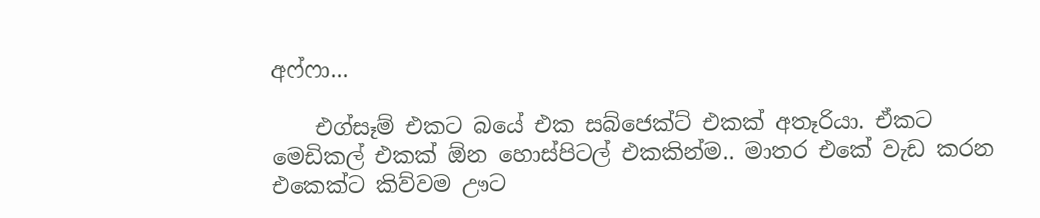අෆ්ෆා...

    එග්සෑම් එකට බයේ එක සබ්ජෙක්ට් එකක් අතෑරියා. ඒකට මෙඩිකල් එකක් ඕන හොස්පිටල් එකකින්ම.. මාතර එකේ වැඩ කරන එකෙක්ට කිව්වම ඌට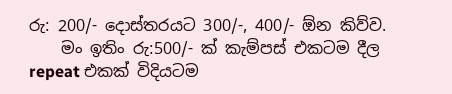රු: 200/- දොස්තරයට 300/-, 400/- ඕන කිව්ව.
    මං ඉතිං රු:500/- ක් කැම්පස් එකටම දීල repeat එකක් විදියටම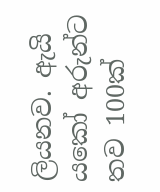ලියනව. ඇයි යකෝ අරුන්ට තව 100ක්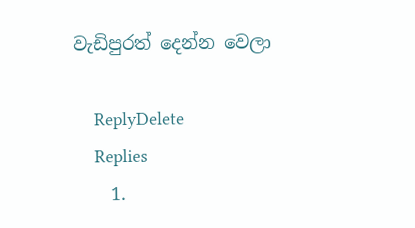වැඩිපුරත් දෙන්න වෙලා

    ReplyDelete
    Replies
    1.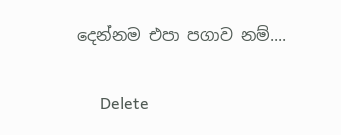දෙන්නම එපා පගාව නම්....

      Delete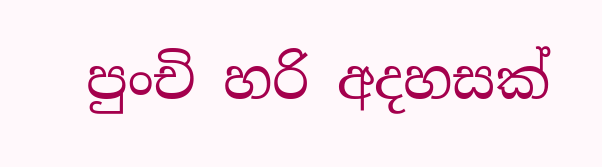පුංචි හරි අදහසක්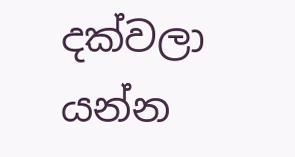දක්වලා යන්න